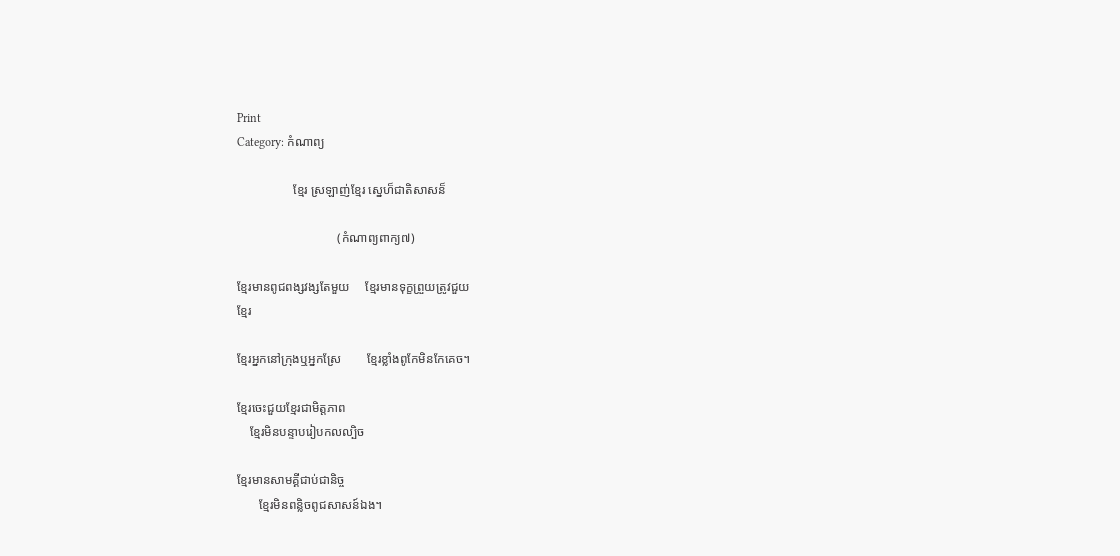Print
Category: កំណាព្យ

                  ខ្មែរ ស្រឡាញ់ខ្មែរ ស្នេហ៏ជាតិសាសន៏

                                (កំណាព្យពាក្យ៧)

ខ្មែរមានពូជពង្សវង្សតែមួយ     ខ្មែរមានទុក្ខព្រួយត្រូវជួយ
ខ្មែរ

ខ្មែរអ្នកនៅក្រុងឬអ្នកស្រែ        ខ្មែរខ្លាំងពូកែមិនកែគេច។

ខ្មែរចេះជួយខ្មែរជាមិត្តភាព
    ខ្មែរមិនបន្ទាបរៀបកលល្បិច

ខ្មែរមានសាមគ្គីជាប់ជានិច្ច
       ខ្មែរមិនពន្លិចពូជសាសន៍ឯង។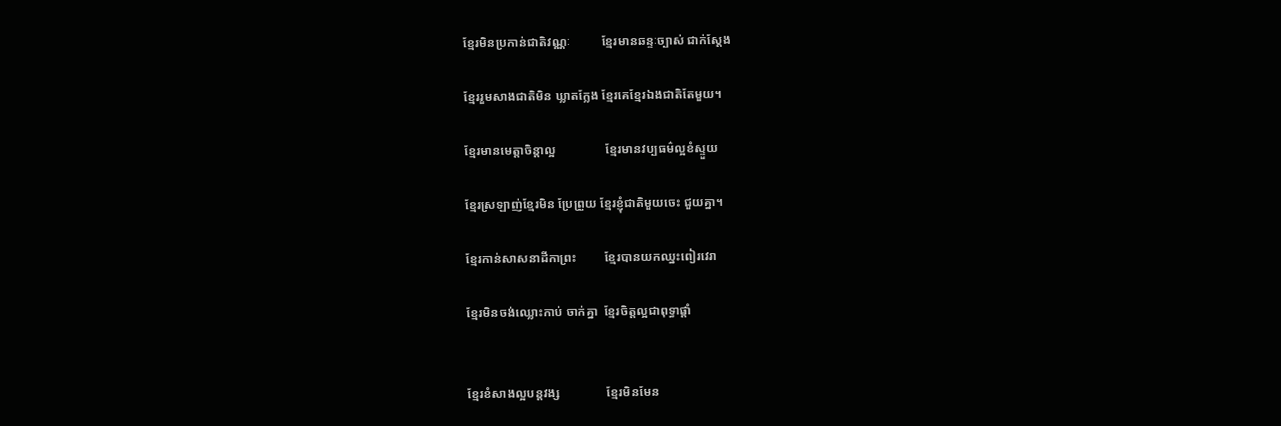ខ្មែរមិនប្រកាន់ជាតិវណ្ណៈ          ខ្មែរមានឆន្ទៈច្បាស់ ជាក់ស្តែង

ខ្មែររួមសាងជាតិមិន ឃ្លាតក្លែង ខ្មែរគេខ្មែរឯងជាតិតែមួយ។

ខ្មែរមានមេត្តាចិន្តាល្អ                ខ្មែរមានវប្បធម៌ល្អខំស្ទួយ

ខ្មែរស្រឡាញ់ខ្មែរមិន ប្រែព្រួយ ខ្មែរខ្ញុំជាតិមួយចេះ ជួយគ្នា។

ខ្មែរកាន់សាសនាដីកាព្រះ         ខ្មែរបានយកឈ្នះពៀរវេរា

ខ្មែរមិនចង់ឈ្លោះកាប់ ចាក់គ្នា  ខ្មែរចិត្តល្អជាពុទ្ធាផ្តាំ


ខ្មែរខំសាងល្អបន្តវង្ស               ខ្មែរមិនមែន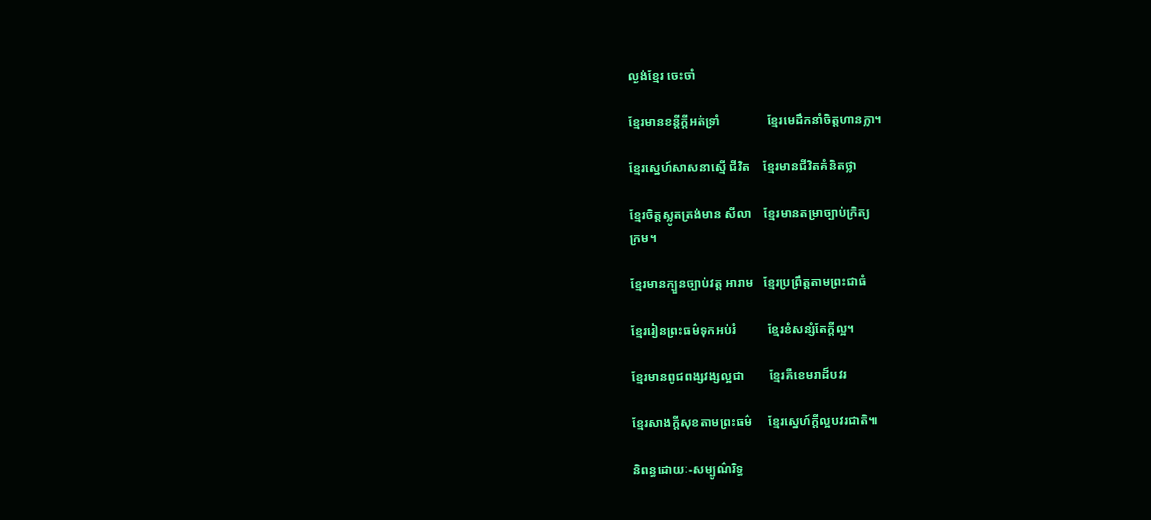ល្ងង់ខ្មែរ ចេះចាំ

ខ្មែរមានខន្តីក្តីអត់ទ្រាំ               ខ្មែរមេដឹកនាំចិត្តហានក្លា។

ខ្មែរស្នេហ៍សាសនាស្មើ ជីវិត    ខ្មែរមានជីវិតគំនិតថ្លា

ខ្មែរចិត្តស្លូតត្រង់មាន សីលា    ខ្មែរមានតម្រាច្បាប់ក្រិត្យ
ក្រម។

ខ្មែរមានក្បួនច្បាប់វត្ត អារាម   ខ្មែរប្រព្រឹត្តតាមព្រះជាធំ

ខ្មែររៀនព្រះធម៌ទុកអប់រំ          ខ្មែរខំសន្សំតែក្តីល្អ។

ខ្មែរមានពូជពង្សវង្សល្អជា        ខ្មែរគឺខេមរាដ៏បវរ

ខ្មែរសាងក្តីសុខតាមព្រះធម៌     ខ្មែរស្នេហ៍ក្តីល្អបវរជាតិ៕

និពន្ធដោយៈ-សម្បូណ៌រិទ្ធ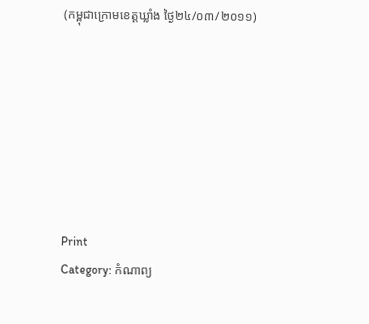(កម្ពុជាក្រោមខេត្តឃ្លាំង ថ្ងៃ២៤/០៣/២០១១)







Print
Category: កំណាព្យ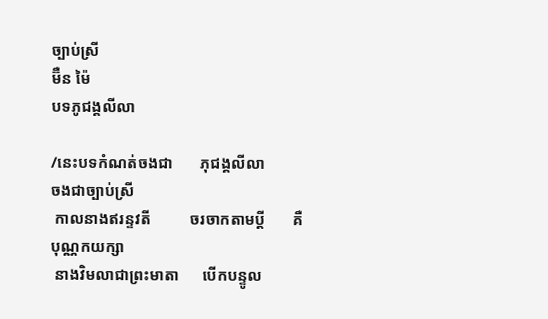ច្បាប់ស្រី
ម៊ឺន ម៉ៃ
បទភូជង្គលីលា

/នេះបទកំណត់ចងជា       ភុជង្គលីលា        ចងជាច្បាប់ស្រី
 កាលនាងឥរន្ទវតី          ចរចាកតាមប្តី       គឺបុណ្ណកយក្សា
 នាងវិមលាជាព្រះមាតា      បើកបន្ទូល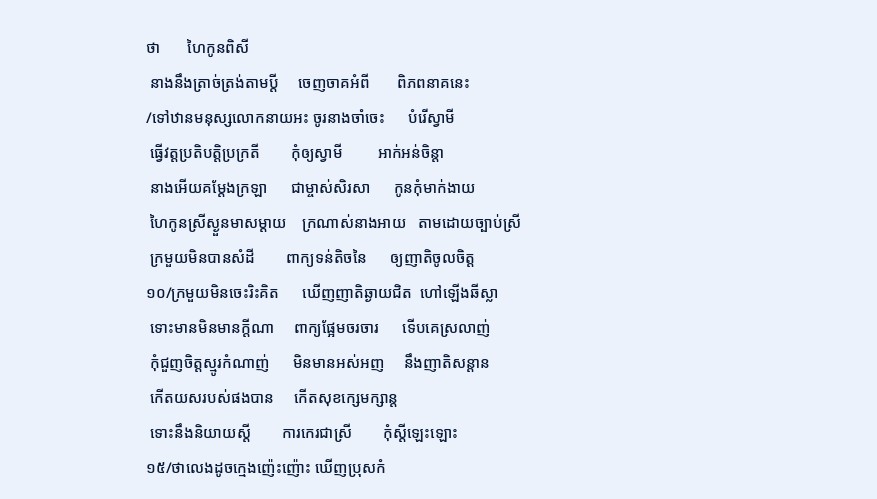ថា       ហៃកូនពិសី
 នាងនឹងត្រាច់ត្រង់តាមប្តី     ចេញចាគអំពី       ពិភពនាគនេះ
/ទៅឋានមនុស្សលោកនាយអះ ចូរនាងចាំចេះ      បំរើស្វាមី
 ធ្វើវត្តប្រតិបត្តិប្រក្រតី        កុំឲ្យស្វាមី         អាក់អន់ចិន្តា
 នាងអើយគម្តែងក្រឡា      ជាម្ចាស់សិរសា      កូនកុំមាក់ងាយ
 ហៃកូនស្រីស្ងួនមាសម្តាយ    ក្រណាស់នាងអាយ   តាមដោយច្បាប់ស្រី
 ក្រមួយមិនបានសំដី        ពាក្យទន់តិចនៃ      ឲ្យញាតិចូលចិត្ត
១០/ក្រមួយមិនចេះរិះគិត      ឃើញញាតិឆ្ងាយជិត  ហៅឡើងឆីស្លា
 ទោះមានមិនមានក្តីណា     ពាក្យផ្អែមចរចារ      ទើបគេស្រលាញ់
 កុំជួញចិត្តស្មូរកំណាញ់      មិនមានអស់អញ     នឹងញាតិសន្តាន
 កើតយសរបស់ផងបាន     កើតសុខក្សេមក្សាន្ត
 ទោះនឹងនិយាយស្តី        ការកេរជាស្រី        កុំស្តីឡេះឡោះ
១៥/ថាលេងដូចក្មេងញ៉េះញ៉ោះ ឃើញប្រុសកំ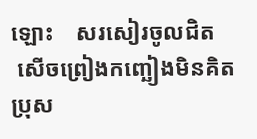ឡោះ    សរសៀរចូលជិត
 សើចព្រៀងកញ្ឆៀងមិនគិត   ប្រុស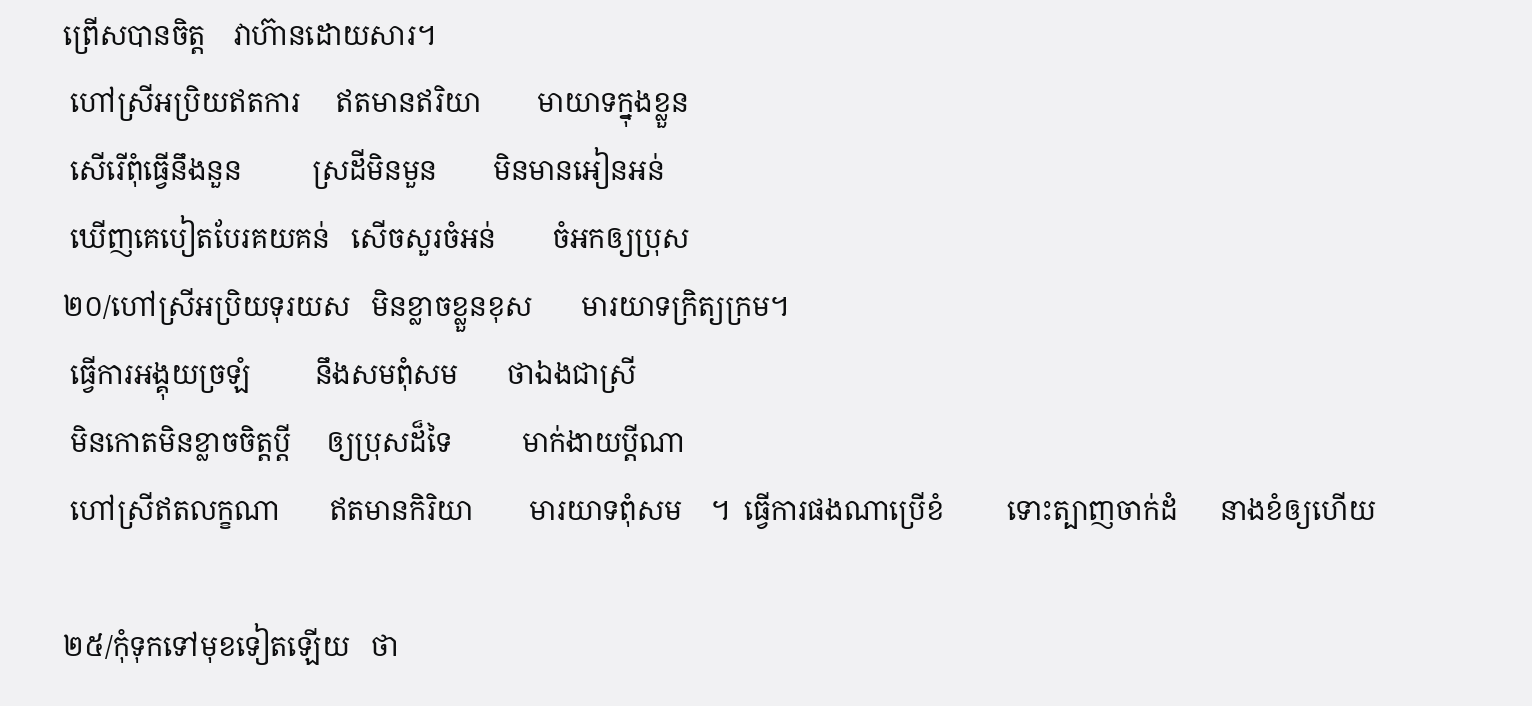ព្រើសបានចិត្ត    វាហ៊ានដោយសារ។
 ហៅស្រីអប្រិយឥតការ     ឥតមានឥរិយា        មាយាទក្នុងខ្លួន
 សើរើពុំធ្វើនឹងនួន          ស្រដីមិនមួន        មិនមានអៀនអន់
 ឃើញគេបៀតបែរគយគន់   សើចសួរចំអន់        ចំអកឲ្យប្រុស
២០/ហៅស្រីអប្រិយទុរយស   មិនខ្លាចខ្លួនខុស       មារយាទក្រិត្យក្រម។
 ធ្វើការអង្គុយច្រឡំ         នឹងសមពុំសម       ថាឯងជាស្រី
 មិនកោតមិនខ្លាចចិត្តប្តី     ឲ្យប្រុសដ៏ទៃ          មាក់ងាយប្តីណា
 ហៅស្រីឥតលក្ខណា       ឥតមានកិរិយា        មារយាទពុំសម    ។  ធ្វើការផងណាប្រើខំ         ទោះត្បាញចាក់ដំ      នាងខំឲ្យហើយ

២៥/កុំទុកទៅមុខទៀតឡើយ   ថា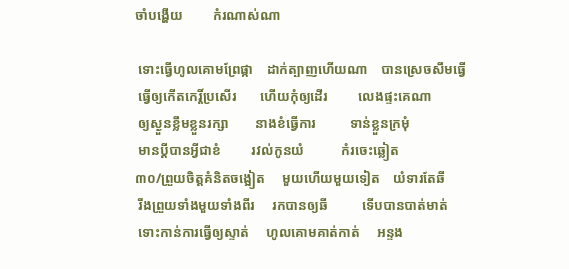ចាំបង្ហើយ         កំរណាស់ណា

 ទោះធ្វើហូលគោមព្រែផ្កា    ដាក់ត្បាញហើយណា    បានស្រេចសឹមធ្វើ
 ធ្វើឲ្យកើតកេរ្តិ៍ប្រសើរ       ហើយកុំឲ្យដើរ         លេងផ្ទះគេណា
 ឲ្យស្ងួនខ្លឹមខ្លួនរក្សា        នាងខំធ្វើការ          ទាន់ខ្លួនក្រមុំ
 មានប្តីបានអ្វីជាខំ         រវល់កូនយំ           កំរចេះឆ្លៀត
៣០/ព្រួយចិត្តគំនិតចង្អៀត     មួយហើយមួយទៀត    យំទារតែឆី
 រីងព្រួយទាំងមួយទាំងពីរ     រកបានឲ្យឆី          ទើបបានបាត់មាត់
 ទោះកាន់ការធ្វើឲ្យស្ទាត់     ហូលគោមគាត់កាត់     អន្ទង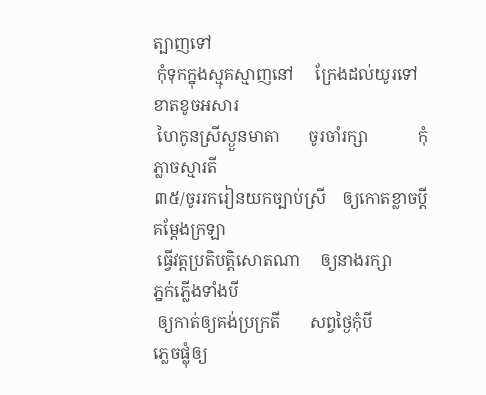ត្បាញទៅ
 កុំទុកក្នុងស្មុគស្មាញនៅ     ក្រែងដល់យូរទៅ       ខាតខូចអសារ
 ហៃកូនស្រីស្ងួនមាតា       ចូរចាំរក្សា            កុំភ្លាចស្មារតី
៣៥/ចូររករៀនយកច្បាប់ស្រី    ឲ្យកោតខ្លាចប្តី         គម្តែងក្រឡា
 ធ្វើវត្តប្រតិបត្តិសោតណា     ឲ្យនាងរក្សា           ភ្នក់ភ្លើងទាំងបី
 ឲ្យកាត់ឲ្យគង់ប្រក្រតី       សព្វថ្ងៃកុំបី            ភ្លេចផ្លុំឲ្យ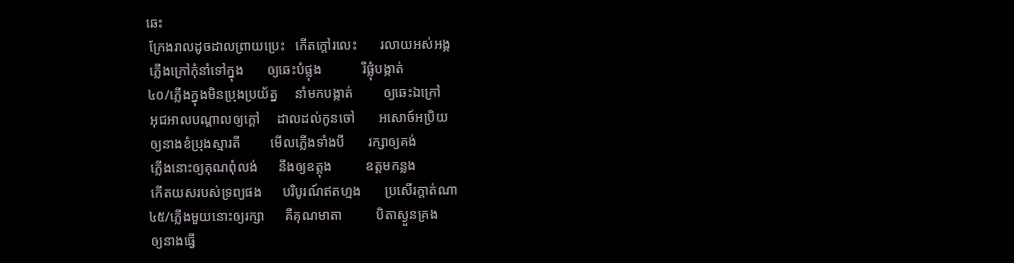ឆេះ
 ក្រែងរាលដូចដាលព្រាយប្រេះ   កើតក្តៅរលេះ       រលាយអស់អង្គ
 ភ្លើងក្រៅកុំនាំទៅក្នុង       ឲ្យឆេះបំផ្លុង            រីផ្លុំបង្កាត់
៤០/ភ្លើងក្នុងមិនប្រុងប្រយ័ត្ន     នាំមកបង្កាត់         ឲ្យឆេះឯក្រៅ
 អុជអាលបណ្តាលឲ្យក្តៅ     ដាលដល់កូនចៅ       អសោច៍អប្រិយ
 ឲ្យនាងខំប្រុងស្មារតី         មើលភ្លើងទាំងបី       រក្សាឲ្យគង់
 ភ្លើងនោះឲ្យគុណពុំលង់      នឹងឲ្យឧត្តុង          ឧត្តមកន្លង
 កើតយសរបស់ទ្រព្យផង      បរិបូរណ៍ឥតហ្មង       ប្រសើរក្តាត់ណា
៤៥/ភ្លើងមួយនោះឲ្យរក្សា      គឺគុណមាតា          បិតាស្ងួនគ្រង
 ឲ្យនាងធ្វើ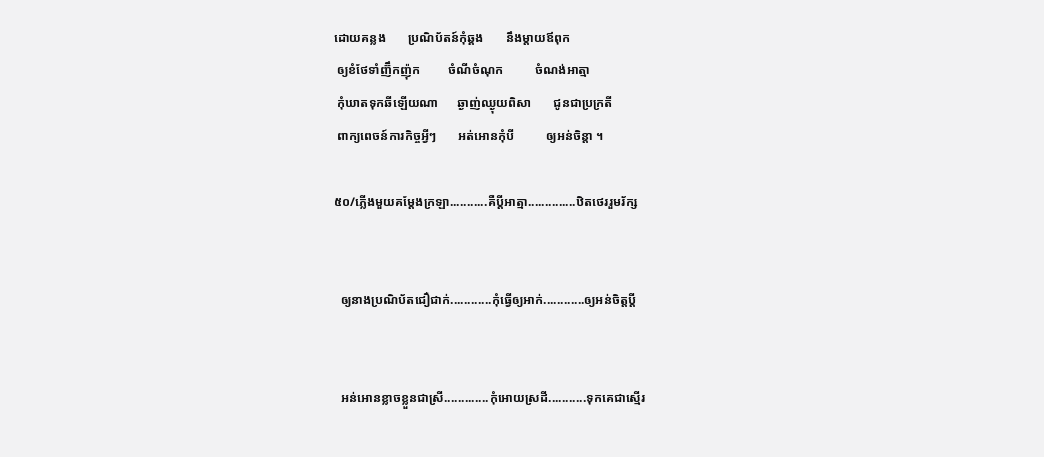ដោយគន្លង       ប្រណិប័តន៍កុំឆ្គង       នឹងម្តាយឪពុក
 ឲ្យខំថែទាំញ៊ឹកញ៉ុក         ចំណីចំណុក          ចំណង់អាត្មា
 កុំឃាតទុកឆីឡើយណា      ឆ្ងាញ់ឈ្ងុយពិសា       ជូនជាប្រក្រតី
 ពាក្យពេចន៍ការកិច្ចអ្វីៗ       អត់អោនកុំបី          ឲ្យអន់ចិន្តា ។

៥០/ភ្លើងមួយគម្តែងក្រឡា...........គឺប្តីអាត្មា..............ឋិតថេររួមរ័ក្ស


  ឲ្យនាងប្រណិប័តជឿជាក់............កុំធ្វើឲ្យអាក់............ឲ្យអន់ចិត្តប្តី


  អន់អោនខ្លាចខ្លួនជាស្រី.............កុំអោយស្រដី...........ទុកគេជាស្មើរ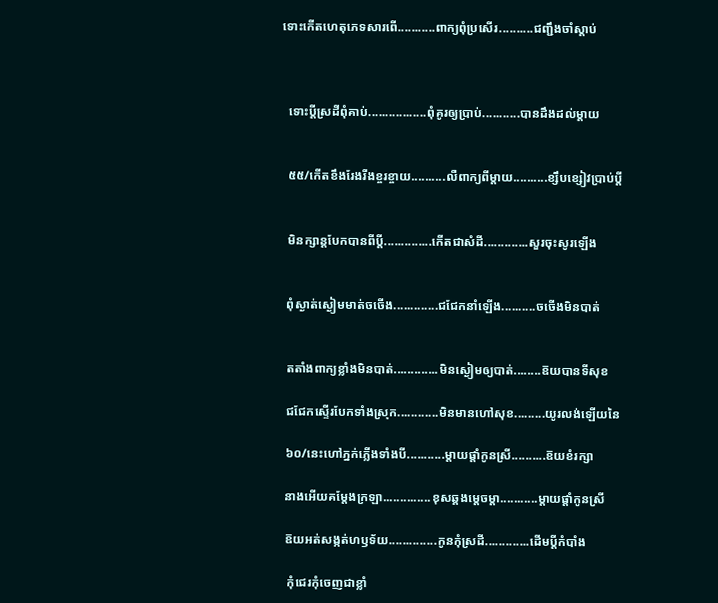ទោះកើតហេតុភេទសារពើ...........ពាក្យពុំប្រសើរ..........ជញ្ជឹងចាំស្តាប់



  ទោះប្តីស្រដីពុំគាប់.................ពុំគូរឲ្យប្រាប់...........បានដឹងដល់ម្តាយ


  ៥៥/កើតខឹងរែងរីងខ្ចរខ្ចាយ..........លឺពាក្យពីម្តាយ..........ខ្សឹបខ្សៀវប្រាប់ប្តី


  មិនក្សាន្តបែកបានពីប្តី..............កើតជាសំដី.............សួរចុះសូរឡើង


  ពុំស្ងាត់ស្ងៀមមាត់ចចើង.............ជជែកនាំឡើង..........ចចើងមិនបាត់


  តតាំងពាក្យខ្លាំងមិនបាត់.............មិនស្ងៀមឲ្យបាត់........ឨយបានទីសុខ

  ជជែកស្ទើរបែកទាំងស្រុក............មិនមានហៅសុខ.........យូរលង់ឡើយនៃ

  ៦០/នេះហៅភ្នក់ភ្លើងទាំងបី...........ម្តាយផ្តាំកូនស្រី..........ឨយខំរក្សា

  នាងអើយគម្តែងក្រឡា..............ខុសឆ្គងម្តេចម្តា...........ម្តាយផ្តាំកូនស្រី

  ឨយអត់សង្កត់ហឫទ័យ..............កូនកុំស្រដី.............ដើមប្តីកំបាំង

   កុំជេរកុំចេញជាខ្លាំ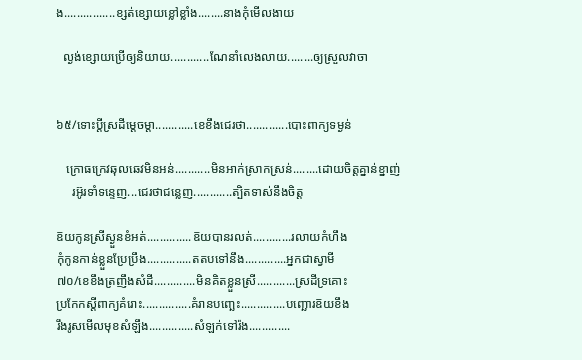ង................ខ្សត់ខ្សោយខ្លៅខ្លាំង........នាងកុំមើលងាយ

  ល្ងង់ខ្សោយប្រើឲ្យនិយាយ............ណែនាំលេងលាយ........ឲ្យស្រួលវាចា


៦៥/ទោះប្តីស្រដីម្តេចម្តា............ខេខឹងជេរថា.............បោះពាក្យទម្ងន់

   ក្រោធក្រេវឆុលឆេវមិនអន់...........មិនអាក់ស្រាកស្រន់........ដោយចិត្តគ្នាន់ខ្នាញ់
     រអ៊ូរទាំទន្ទេញ...ជេរថាជន្លេញ............ត្បិតទាស់នឹងចិត្ត

ឨយកូនស្រីស្ងួនខំអត់..............ឨយបានរលត់............រលាយកំហឹង
កុំកូនកាន់ខ្លួនប្រែប្រឹង..............តតបទៅនឹង.............អ្នកជាស្វាមី
៧០/ខេខឹងត្រញឹងសំដី.............មិនគិតខ្លួនស្រី............ស្រដីទ្រគោះ
ប្រកែកស្តីពាក្យគំរោះ...............គំរានបញ្ឆេះ..............បញ្ឆោរឨយខឹង
រឹងរូសមើលមុខសំឡឹង..............សំឡក់ទៅរ៉ង.............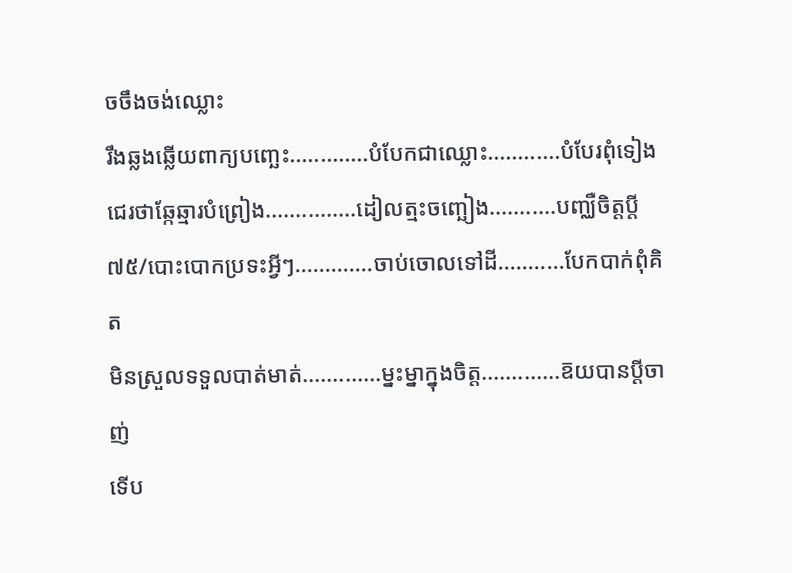ចចឹងចង់ឈ្លោះ
រឹងឆ្លងឆ្លើយពាក្យបញ្ឆេះ.............បំបែកជាឈ្លោះ............បំបែរពុំទៀង
ជេរថាឆ្កែឆ្មារបំព្រៀង...............ដៀលត្មះចញ្ឆៀង...........បញ្ឈឺចិត្តប្តី
៧៥/បោះបោកប្រទះអ្វីៗ.............ចាប់ចោលទៅដី...........បែកបាក់ពុំគិត
មិនស្រួលទទួលបាត់មាត់.............ម្នះម្នាក្នុងចិត្ត.............ឨយបានប្តីចាញ់
ទើប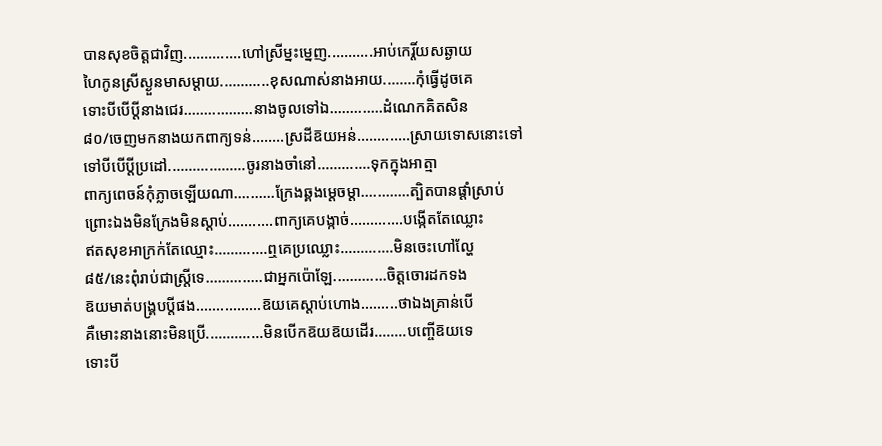បានសុខចិត្តជាវិញ..............ហៅស្រីម្នះម្នេញ...........អាប់កេរ្តិ៍យសឆ្ងាយ
ហៃកូនស្រីស្ងួនមាសម្តាយ............ខុសណាស់នាងអាយ........កុំធ្វើដូចគេ
ទោះបីបើប្តីនាងជេរ.................នាងចូលទៅឯ.............ដំណេកគិតសិន
៨០/ចេញមកនាងយកពាក្យទន់........ស្រដីឨយអន់.............ស្រាយទោសនោះទៅ
ទៅបីបើប្តីប្រដៅ...................ចូរនាងចាំនៅ.............ទុកក្នុងអាត្មា
ពាក្យពេចន៍កុំភ្លាចឡើយណា..........ក្រែងឆ្គងម្តេចម្តា............ត្បិតបានផ្តាំស្រាប់
ព្រោះឯងមិនក្រែងមិនស្តាប់...........ពាក្យគេបង្កាច់.............បង្កើតតែឈ្លោះ
ឥតសុខអាក្រក់តែឈ្មោះ.............ឮគេប្រឈ្លោះ.............មិនចេះហៅល្ហែ
៨៥/នេះពុំរាប់ជាស្រ្តីទេ..............ជាអ្នកប៉ោឡែ.............ចិត្តចោរដកទង
ឨយមាត់បង្រ្គបប្តីផង................ឨយគេស្តាប់ហោង.........ថាឯងគ្រាន់បើ
គឺមោះនាងនោះមិនប្រើ..............មិនបើកឨយឨយដើរ........បញ្ចើឨយទេ
ទោះបី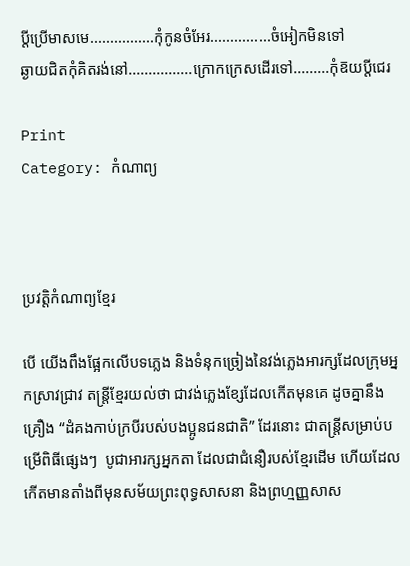ប្តីប្រើមាសមេ................កុំកូនចំអែរ...............ចំអៀកមិនទៅ
ឆ្ងាយជិតកុំគិតរង់នៅ................ក្រោកក្រេសដើរទៅ.........កុំឨយប្តីជេរ

Print
Category: កំណាព្យ



ប្រវត្តិកំណាព្យខ្មែរ

បើ យើងពឹងផ្អែកលើបទភ្លេង និងទំនុកច្រៀងនៃវង់ភ្លេងអារក្សដែលក្រុមអ្នកស្រាវជ្រាវ តន្រ្តីខ្មែរយល់ថា ជាវង់ភ្លេងខ្សែដែលកើតមុនគេ ដូចគ្នានឹងគ្រឿង “ដំគងកាប់ក្របីរបស់បងប្អូនជនជាតិ” ដែរនោះ ជាតន្ត្រីសម្រាប់បម្រើពិធីផ្សេងៗ  បូជាអារក្សអ្នកតា ដែលជាជំនឿរបស់ខ្មែរដើម ហើយដែលកើតមានតាំងពីមុនសម័យព្រះពុទ្ធសាសនា និងព្រហ្មញ្ញសាស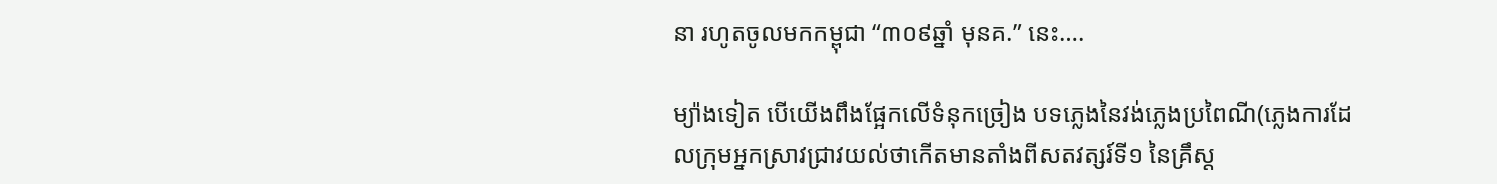នា រហូតចូលមកកម្ពុជា “៣០៩ឆ្នាំ មុនគ.” នេះ….

ម្យ៉ាងទៀត បើយើងពឹងផ្អែកលើទំនុកច្រៀង បទភ្លេងនៃវង់ភ្លេងប្រពៃណី(ភ្លេងការដែលក្រុមអ្នកស្រាវជ្រាវយល់ថាកើតមានតាំងពីសតវត្សរ៍ទី១ នៃគ្រឹស្ត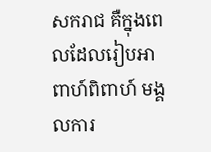សករាជ គឺក្នុងពេលដែលរៀបអាពាហ៍ពិពាហ៍ មង្គលការ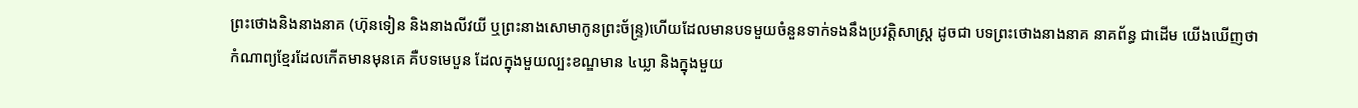ព្រះថោងនិងនាងនាគ (ហ៊ុនទៀន និងនាងលីវយី ឬព្រះនាងសោមាកូនព្រះច័ន្ទ្រ)ហើយដែលមានបទមួយចំនួនទាក់ទងនឹងប្រវត្តិសាស្រ្ត ដូចជា បទព្រះថោងនាងនាគ នាគព័ន្ធ ជាដើម យើងឃើញថាកំណាព្យខ្មែរដែលកើតមានមុនគេ គឺបទមេបួន ដែលក្នុងមួយល្បះខណ្ឌមាន ៤ឃ្លា និងក្នុងមួយ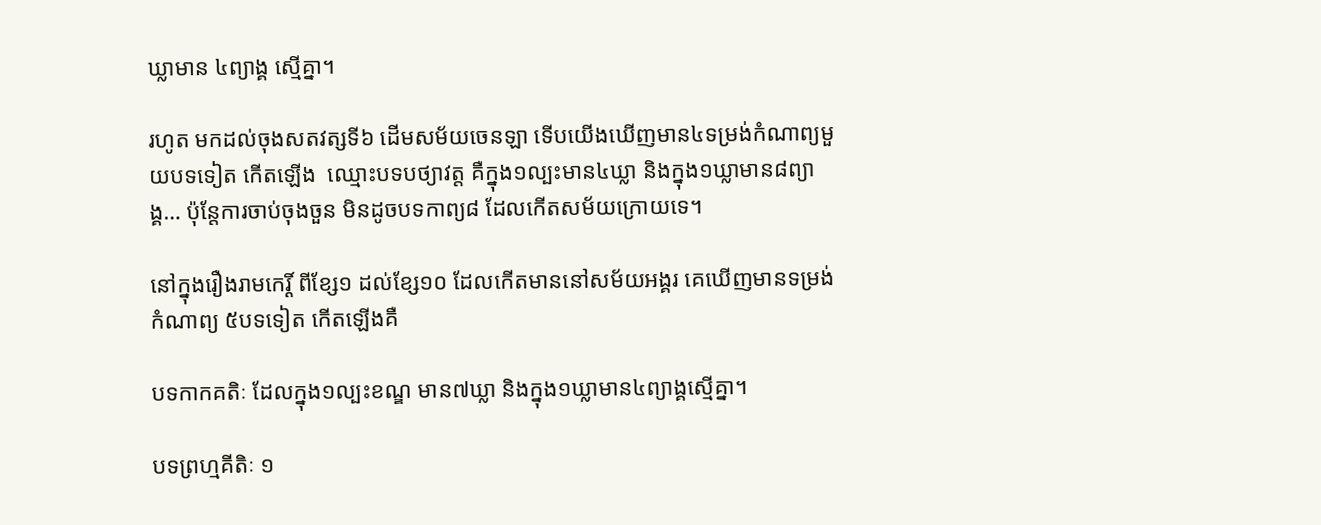ឃ្លាមាន ៤ព្យាង្គ ស្មើគ្នា។

រហូត មកដល់ចុងសតវត្សទី៦ ដើមសម័យចេនឡា ទើបយើងឃើញមាន៤ទម្រង់កំណាព្យមួយបទទៀត កើតឡើង  ឈ្មោះបទបថ្យាវត្ត គឺក្នុង១ល្បះមាន៤ឃ្លា និងក្នុង១ឃ្លាមាន៨ព្យាង្គ… ប៉ុន្តែការចាប់ចុងចួន មិនដូចបទកាព្យ៨ ដែលកើតសម័យក្រោយទេ។

នៅក្នុងរឿងរាមកេរ្តិ៍ ពីខ្សែ១ ដល់ខ្សែ១០ ដែលកើតមាននៅសម័យអង្គរ គេឃើញមានទម្រង់កំណាព្យ ៥បទទៀត កើតឡើងគឺ

បទកាកគតិៈ ដែលក្នុង១ល្បះខណ្ឌ មាន៧ឃ្លា និងក្នុង១ឃ្លាមាន៤ព្យាង្គស្មើគ្នា។

បទព្រហ្មគីតិៈ ១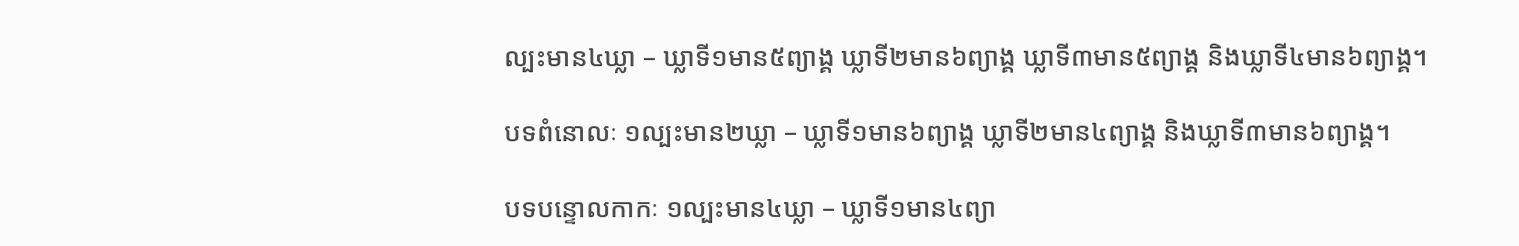ល្បះមាន៤ឃ្លា – ឃ្លាទី១មាន៥ព្យាង្គ ឃ្លាទី២មាន៦ព្យាង្គ ឃ្លាទី៣មាន៥ព្យាង្គ និងឃ្លាទី៤មាន៦ព្យាង្គ។

បទពំនោលៈ ១ល្បះមាន២ឃ្លា – ឃ្លាទី១មាន៦ព្យាង្គ ឃ្លាទី២មាន៤ព្យាង្គ និងឃ្លាទី៣មាន៦ព្យាង្គ។

បទបន្ទោលកាកៈ ១ល្បះមាន៤ឃ្លា – ឃ្លាទី១មាន៤ព្យា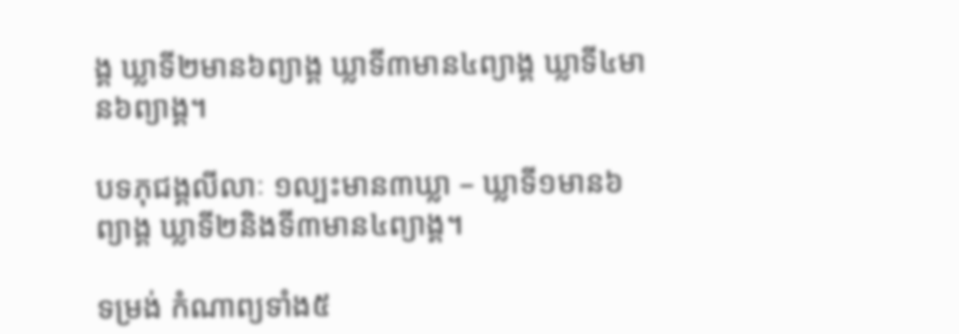ង្គ ឃ្លាទី២មាន៦ព្យាង្គ ឃ្លាទី៣មាន៤ព្យាង្គ ឃ្លាទី៤មាន៦ព្យាង្គ។

បទភុជង្គលីលាៈ ១ល្បះមាន៣ឃ្លា – ឃ្លាទី១មាន៦ព្យាង្គ ឃ្លាទី២និងទី៣មាន៤ព្យាង្គ។

ទម្រង់ កំណាព្យទាំង៥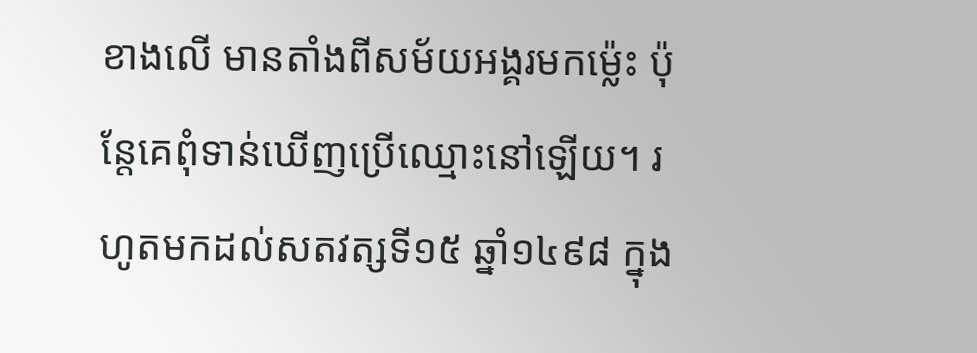ខាងលើ មានតាំងពីសម័យអង្គរមកម្ល៉េះ ប៉ុន្តែគេពុំទាន់ឃើញប្រើឈ្មោះនៅឡើយ។ រហូតមកដល់សតវត្សទី១៥ ឆ្នាំ១៤៩៨ ក្នុង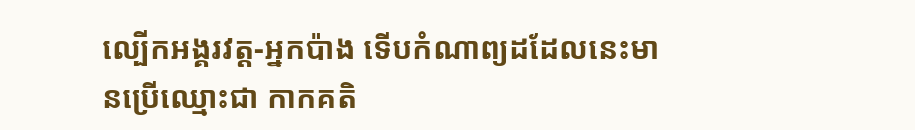ល្បើកអង្គរវត្ត-អ្នកប៉ាង ទើបកំណាព្យដដែលនេះមានប្រើឈ្មោះជា កាកគតិ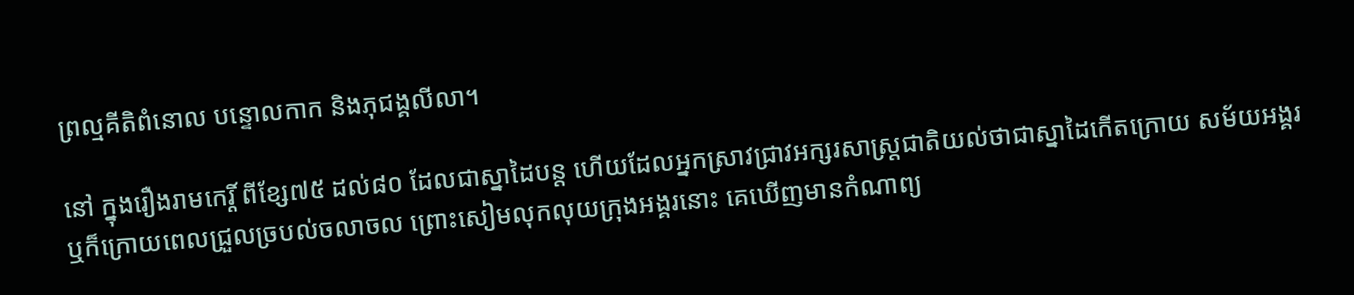ព្រល្មគីតិពំនោល បន្ទោលកាក និងភុជង្គលីលា។

នៅ ក្នុងរឿងរាមកេរ្តិ៍ ពីខ្សែ៧៥ ដល់៨០ ដែលជាស្នាដៃបន្ត ហើយដែលអ្នកស្រាវជ្រាវអក្សរសាស្ត្រជាតិយល់ថាជាស្នាដៃកើតក្រោយ សម័យអង្គរ ឬក៏ក្រោយពេលជ្រួលច្របល់ចលាចល ព្រោះសៀមលុកលុយក្រុងអង្គរនោះ គេឃើញមានកំណាព្យ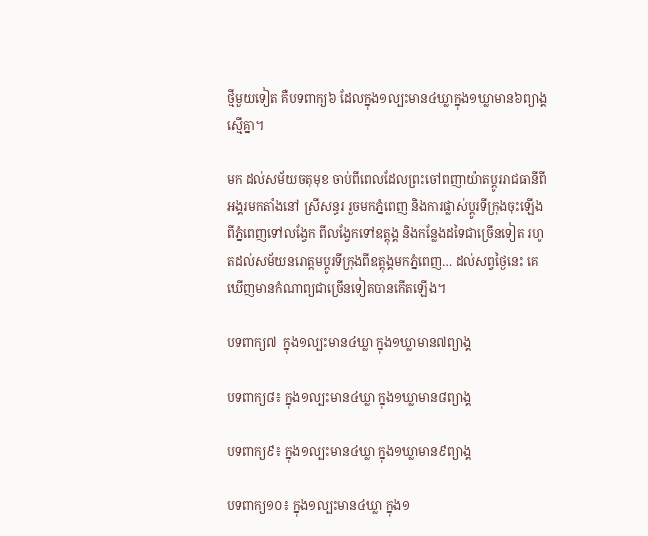ថ្មីមួយទៀត គឺបទពាក្យ៦ ដែលក្នុង១ល្បះមាន៤ឃ្លាក្នុង១ឃ្លាមាន៦ព្យាង្គស្មើគ្នា។

មក ដល់សម័យចតុមុខ ចាប់ពីពេលដែលព្រះចៅពញាយ៉ាតប្តូររាជធានីពីអង្គរមកតាំងនៅ ស្រីសន្ធរ រួចមកភ្នំពេញ និងការផ្លាស់ប្តូរទីក្រុងចុះឡើង ពីភ្នំពេញទៅលង្វែក ពីលង្វែកទៅឧត្តុង្គ និងកន្លែងដទៃជាច្រើនទៀត រហូតដល់សម័យនរោត្តមប្តូរទីក្រុងពីឧត្តុង្គមកភ្នំពេញ… ដល់សព្វថ្ងៃនេះ គេឃើញមានកំណាព្យជាច្រើនទៀតបានកើតឡើង។

បទពាក្យ៧  ក្នុង១ល្បះមាន៤ឃ្លា ក្នុង១ឃ្លាមាន៧ព្យាង្គ

បទពាក្យ៨៖ ក្នុង១ល្បះមាន៤ឃ្លា ក្នុង១ឃ្លាមាន៨ព្យាង្គ

បទពាក្យ៩៖ ក្នុង១ល្បះមាន៤ឃ្លា ក្នុង១ឃ្លាមាន៩ព្យាង្គ

បទពាក្យ១០៖ ក្នុង១ល្បះមាន៤ឃ្លា ក្នុង១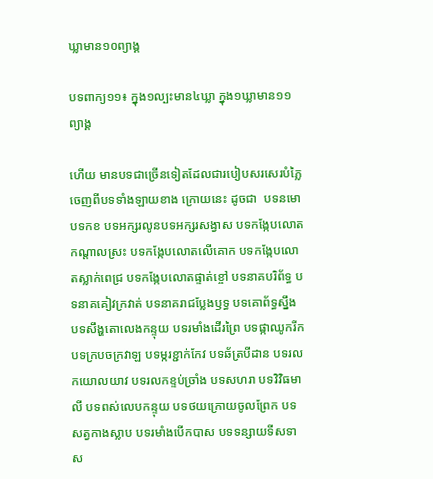ឃ្លាមាន១០ព្យាង្គ

បទពាក្យ១១៖ ក្នុង១ល្បះមាន៤ឃ្លា ក្នុង១ឃ្លាមាន១១ព្យាង្គ

ហើយ មានបទជាច្រើនទៀតដែលជារបៀបសរសេរបំភ្លៃចេញពីបទទាំងឡាយខាង ក្រោយនេះ ដូចជា  បទនមោ បទកខ បទអក្សរលូនបទអក្សរសង្វាស បទកង្កែបលោតកណ្តាលស្រះ បទកង្កែបលោតលើគោក បទកង្កែបលោតស្លាក់ពេជ្រ បទកង្កែបលោតផ្ទាត់ខ្ចៅ បទនាគបរិព័ទ្ធ បទនាគគៀវក្រវាត់ បទនាគរាជប្លែងឫទ្ធ បទគោព័ទ្ធស្នឹង បទសឹង្ហតោលេងកន្ទុយ បទរមាំងដើរព្រៃ បទផ្កាឈូករីក បទក្របចក្រវាឡ បទម្ករខ្ជាក់កែវ បទឆ័ត្របីដាន បទរលកយោលយាវ បទរលកខ្ទប់ច្រាំង បទសហរា បទវិវិធមាលី បទពស់លេបកន្ទុយ បទថយក្រោយចូលព្រែក បទសត្វកាងស្លាប បទរមាំងបើកបាស បទទន្សាយទីសទាស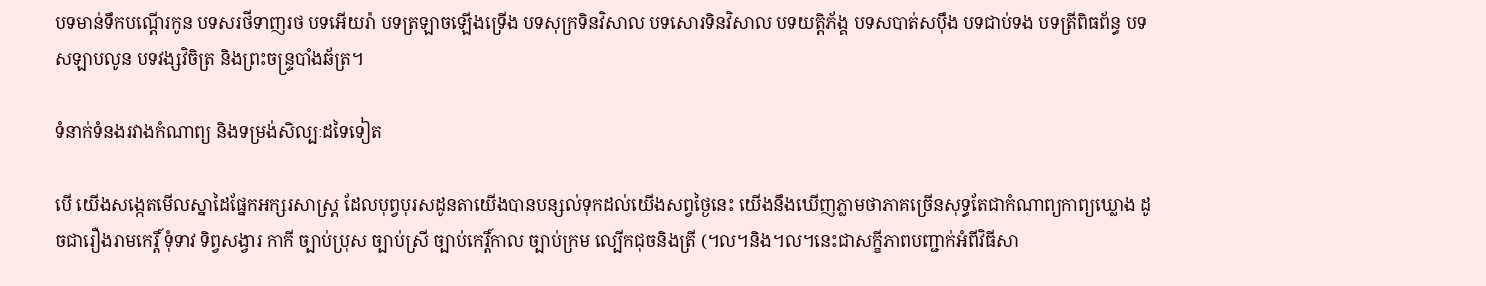បទមាន់ទឹកបណ្តើរកូន បទសរថីទាញរថ បទអើយរ៉ា បទត្រឡាចឡើងទ្រើង បទសុក្រទិនវិសាល បទសោរទិនវិសាល បទយត្តិភ័ង្គ បទសបាត់សប៉ឹង បទជាប់ទង បទត្រីពិធព័ន្ធ បទសឡាបលូន បទវង្សវិចិត្រ និងព្រះចន្ទ្របាំងឆ័ត្រ។

ទំនាក់ទំនងរវាងកំណាព្យ និងទម្រង់សិល្បៈដទៃទៀត

បើ យើងសង្កេតមើលស្នាដៃផ្នែកអក្សរសាស្ត្រ ដែលបុព្វបុរសដូនតាយើងបានបន្សល់ទុកដល់យើងសព្វថ្ងៃនេះ យើងនឹងឃើញភ្លាមថាភាគច្រើនសុទ្ធតែជាកំណាព្យកាព្យឃ្លោង ដូចជារឿងរាមកេរ្តិ៍ ទុំទាវ ទិព្វសង្វារ កាកី ច្បាប់ប្រុស ច្បាប់ស្រី ច្បាប់កេរ្តិ៍កាល ច្បាប់ក្រម ល្បើកជុចនិងត្រី (។ល។និង។ល។នេះជាសក្ខីភាពបញ្ជាក់អំពីវិធីសា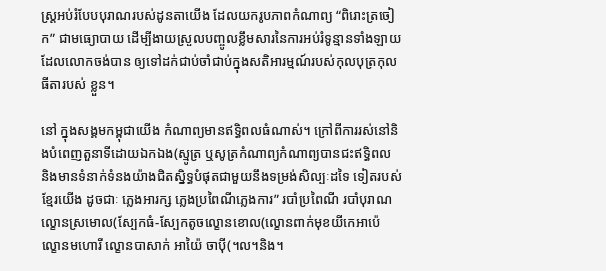ស្ត្រអប់រំបែបបុរាណរបស់ដូនតាយើង ដែលយករូបភាពកំណាព្យ “ពិរោះត្រចៀក” ជាមធ្យោបាយ ដើម្បីងាយស្រួលបញ្ចូលខ្លឹមសារនៃការអប់រំទូន្មានទាំងឡាយ ដែលលោកចង់បាន ឲ្យទៅដក់ជាប់ចាំជាប់ក្នុងសតិអារម្មណ៍របស់កុលបុត្រកុលធីតារបស់ ខ្លួន។

នៅ ក្នុងសង្គមកម្ពុជាយើង កំណាព្យមានឥទ្ធិពលធំណាស់។ ក្រៅពីការរស់នៅនិងបំពេញតួនាទីដោយឯកឯង(ស្មូត្រ ឬសូត្រកំណាព្យកំណាព្យបានជះឥទ្ធិពល និងមានទំនាក់ទំនងយ៉ាងជិតស្និទ្ធបំផុតជាមួយនឹងទម្រង់សិល្បៈដទៃ ទៀតរបស់ខ្មែរយើង ដូចជាៈ ភ្លេងអារក្ស ភ្លេងប្រពៃណីភ្លេងការ” របាំប្រពៃណី របាំបុរាណ ល្ខោនស្រមោល(ស្បែកធំ-ស្បែកតូចល្ខោនខោល(ល្ខោនពាក់មុខយីកេអាប៉េ ល្ខោនមហោរី ល្ខោនបាសាក់ អាយ៉ៃ ចាប៉ី(។ល។និង។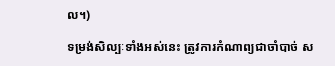ល។)

ទម្រង់សិល្បៈទាំងអស់នេះ ត្រូវការកំណាព្យជាចាំបាច់ ស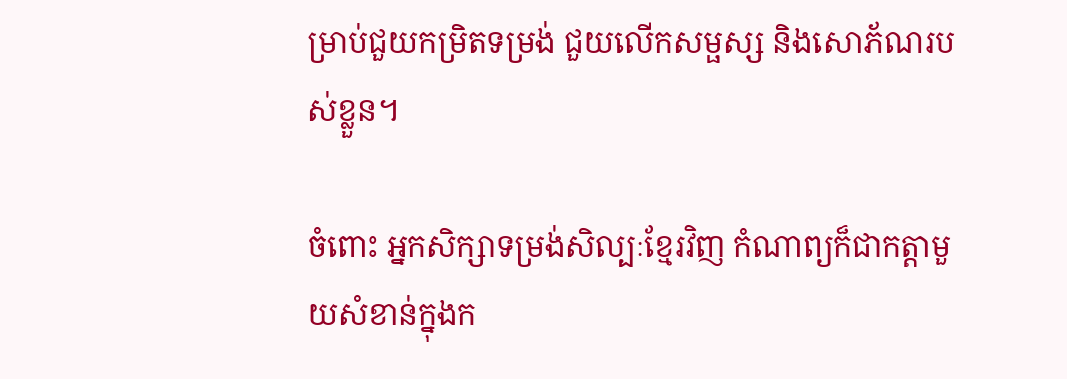ម្រាប់ជួយកម្រិតទម្រង់ ជួយលើកសម្ផស្ស និងសោភ័ណរបស់ខ្លួន។

ចំពោះ អ្នកសិក្សាទម្រង់សិល្បៈខ្មែរវិញ កំណាព្យក៏ជាកត្តាមួយសំខាន់ក្នុងក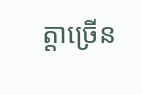ត្តាច្រើន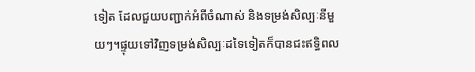ទៀត ដែលជួយបញ្ជាក់អំពីចំណាស់ និងទម្រង់សិល្បៈនីមួយៗ។ផ្ទុយទៅវិញទម្រង់សិល្បៈដទៃទៀតក៏បានជះឥទ្ធិពល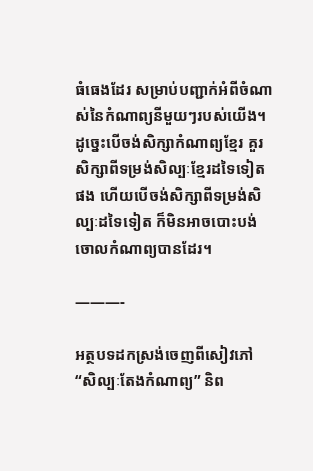ធំធេងដែរ សម្រាប់បញ្ជាក់អំពីចំណាស់នៃកំណាព្យនីមួយៗរបស់យើង។ ដូច្នេះបើចង់សិក្សាកំណាព្យខ្មែរ គួរសិក្សាពីទម្រង់សិល្បៈខ្មែរដទៃទៀតផង ហើយបើចង់សិក្សាពីទម្រង់សិល្បៈដទៃទៀត ក៏មិនអាចបោះបង់ចោលកំណាព្យបានដែរ។

———-

អត្ថបទដកស្រង់ចេញពីសៀវភៅ “សិល្បៈតែងកំណាព្យ” និព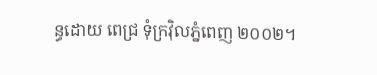ន្ធដោយ ពេជ្រ ទុំក្រវ៉ិលភ្នំពេញ ២០០២។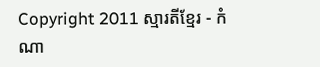Copyright 2011 ស្មារតីខ្មែរ - កំណា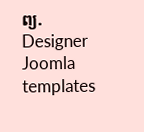ព្យ. Designer Joomla templates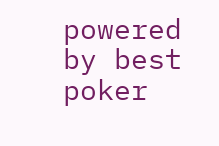powered by best poker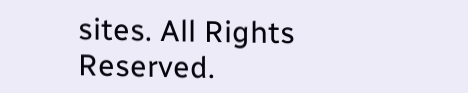sites. All Rights Reserved.